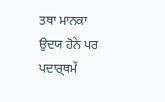ਤਥਾ ਮਾਨਕਾ ਉਦਯ ਹੋਨੇ ਪਰ ਪਦਾਰ੍ਥਮੇਂ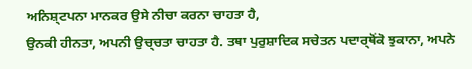ਅਨਿਸ਼੍ਟਪਨਾ ਮਾਨਕਰ ਉਸੇ ਨੀਚਾ ਕਰਨਾ ਚਾਹਤਾ ਹੈ,
ਉਨਕੀ ਹੀਨਤਾ, ਅਪਨੀ ਉਚ੍ਚਤਾ ਚਾਹਤਾ ਹੈ. ਤਥਾ ਪੁਰੁਸ਼ਾਦਿਕ ਸਚੇਤਨ ਪਦਾਰ੍ਥੋਂਕੋ ਝੁਕਾਨਾ, ਅਪਨੇ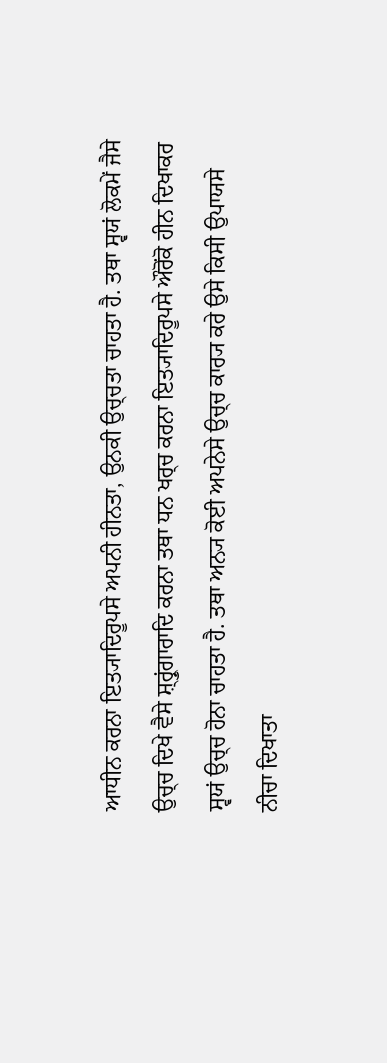ਆਧੀਨ ਕਰਨਾ ਇਤ੍ਯਾਦਿਰੂਪਸੇ ਅਪਨੀ ਹੀਨਤਾ, ਉਨਕੀ ਉਚ੍ਚਤਾ ਚਾਹਤਾ ਹੈ. ਤਥਾ ਸ੍ਵਯਂ ਲੋਕਮੇਂ ਜੈਸੇ
ਉਚ੍ਚ ਦਿਖੇ ਵੈਸੇ ਸ਼੍ਰ੍ਰੁਂਗਾਰਾਦਿ ਕਰਨਾ ਤਥਾ ਧਨ ਖਰ੍ਚ ਕਰਨਾ ਇਤ੍ਯਾਦਿਰੂਪਸੇ ਔਰੋਂਕੋ ਹੀਨ ਦਿਖਾਕਰ
ਸ੍ਵਯਂ ਉਚ੍ਚ ਹੋਨਾ ਚਾਹਤਾ ਹੈ. ਤਥਾ ਅਨ੍ਯ ਕੋਈ ਅਪਨੇਸੇ ਉਚ੍ਚ ਕਾਰ੍ਯ ਕਰੇ ਉਸੇ ਕਿਸੀ ਉਪਾਯਸੇ
ਨੀਚਾ ਦਿਖਾਤਾ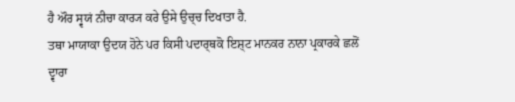ਹੈ ਔਰ ਸ੍ਵਯਂ ਨੀਚਾ ਕਾਰ੍ਯ ਕਰੇ ਉਸੇ ਉਚ੍ਚ ਦਿਖਾਤਾ ਹੈ.
ਤਥਾ ਮਾਯਾਕਾ ਉਦਯ ਹੋਨੇ ਪਰ ਕਿਸੀ ਪਦਾਰ੍ਥਕੋ ਇਸ਼੍ਟ ਮਾਨਕਰ ਨਾਨਾ ਪ੍ਰਕਾਰਕੇ ਛਲੋਂ ਦ੍ਵਾਰਾ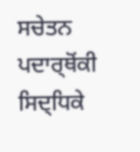ਸਚੇਤਨ ਪਦਾਰ੍ਥੋਂਕੀ ਸਿਦ੍ਧਿਕੇ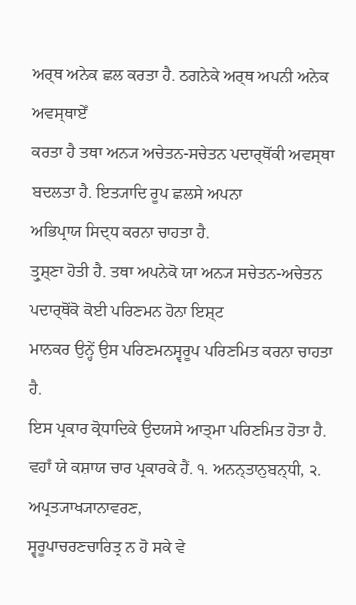ਅਰ੍ਥ ਅਨੇਕ ਛਲ ਕਰਤਾ ਹੈ. ਠਗਨੇਕੇ ਅਰ੍ਥ ਅਪਨੀ ਅਨੇਕ ਅਵਸ੍ਥਾਏਁ
ਕਰਤਾ ਹੈ ਤਥਾ ਅਨ੍ਯ ਅਚੇਤਨ-ਸਚੇਤਨ ਪਦਾਰ੍ਥੋਂਕੀ ਅਵਸ੍ਥਾ ਬਦਲਤਾ ਹੈ. ਇਤ੍ਯਾਦਿ ਰੂਪ ਛਲਸੇ ਅਪਨਾ
ਅਭਿਪ੍ਰਾਯ ਸਿਦ੍ਧ ਕਰਨਾ ਚਾਹਤਾ ਹੈ.
ਤ੍ਰੁਸ਼੍ਣਾ ਹੋਤੀ ਹੈ. ਤਥਾ ਅਪਨੇਕੋ ਯਾ ਅਨ੍ਯ ਸਚੇਤਨ-ਅਚੇਤਨ ਪਦਾਰ੍ਥੋਂਕੋ ਕੋਈ ਪਰਿਣਮਨ ਹੋਨਾ ਇਸ਼੍ਟ
ਮਾਨਕਰ ਉਨ੍ਹੇਂ ਉਸ ਪਰਿਣਮਨਸ੍ਵਰੂਪ ਪਰਿਣਮਿਤ ਕਰਨਾ ਚਾਹਤਾ ਹੈ.
ਇਸ ਪ੍ਰਕਾਰ ਕ੍ਰੋਧਾਦਿਕੇ ਉਦਯਸੇ ਆਤ੍ਮਾ ਪਰਿਣਮਿਤ ਹੋਤਾ ਹੈ.
ਵਹਾਁ ਯੇ ਕਸ਼ਾਯ ਚਾਰ ਪ੍ਰਕਾਰਕੇ ਹੈਂ. ੧. ਅਨਨ੍ਤਾਨੁਬਨ੍ਧੀ, ੨. ਅਪ੍ਰਤ੍ਯਾਖ੍ਯਾਨਾਵਰਣ,
ਸ੍ਵਰੂਪਾਚਰਣਚਾਰਿਤ੍ਰ ਨ ਹੋ ਸਕੇ ਵੇ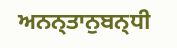ਅਨਨ੍ਤਾਨੁਬਨ੍ਧੀ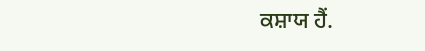ਕਸ਼ਾਯ ਹੈਂ.